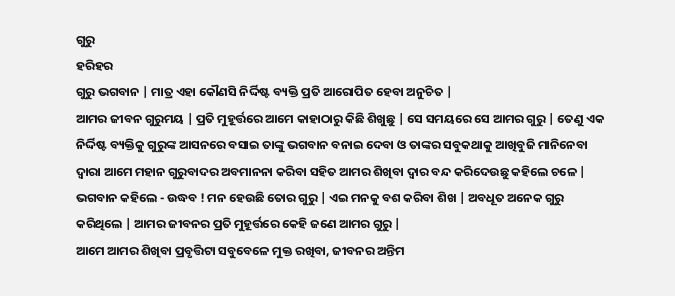ଗୁରୁ
ହରିହର
ଗୁରୁ ଭଗବାନ | ମାତ୍ର ଏହା କୌଣସି ନିର୍ଦ୍ଦିଷ୍ଟ ବ୍ୟକ୍ତି ପ୍ରତି ଆରୋପିତ ହେବା ଅନୁଚିତ |
ଆମର ଜୀବନ ଗୁରୁମୟ | ପ୍ରତି ମୁହୂର୍ତ୍ତରେ ଆମେ କାହାଠାରୁ କିଛି ଶିଖୁଛୁ | ସେ ସମୟରେ ସେ ଆମର ଗୁରୁ | ତେଣୁ ଏକ ନିର୍ଦ୍ଦିଷ୍ଟ ବ୍ୟକ୍ତିକୁ ଗୁରୁଙ୍କ ଆସନରେ ବସାଇ ତାଙ୍କୁ ଭଗବାନ ବନାଇ ଦେବା ଓ ତାଙ୍କର ସବୁକଥାକୁ ଆଖିବୁଜି ମାନିନେବା ଦ୍ବାରା ଆମେ ମହାନ ଗୁରୁବାଦର ଅବମାନନା କରିବା ସହିତ ଆମର ଶିଖିବା ଦ୍ବାର ବନ୍ଦ କରିଦେଉଛୁ କହିଲେ ଚଳେ |
ଭଗବାନ କହିଲେ - ଉଦ୍ଧବ ! ମନ ହେଉଛି ତୋର ଗୁରୁ | ଏଇ ମନକୁ ବଶ କରିବା ଶିଖ | ଅବଧୂତ ଅନେକ ଗୁରୁ କରିଥିଲେ | ଆମର ଜୀବନର ପ୍ରତି ମୁହୂର୍ତ୍ତରେ କେହି ଜଣେ ଆମର ଗୁରୁ |
ଆମେ ଆମର ଶିଖିବା ପ୍ରବୃତ୍ତିଟା ସବୁବେଳେ ମୁକ୍ତ ରଖିବା, ଜୀବନର ଅନ୍ତିମ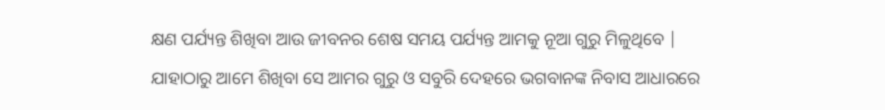କ୍ଷଣ ପର୍ଯ୍ୟନ୍ତ ଶିଖିବା ଆଉ ଜୀବନର ଶେଷ ସମୟ ପର୍ଯ୍ୟନ୍ତ ଆମକୁ ନୂଆ ଗୁରୁ ମିଳୁଥିବେ |
ଯାହାଠାରୁ ଆମେ ଶିଖିବା ସେ ଆମର ଗୁରୁ ଓ ସବୁରି ଦେହରେ ଭଗବାନଙ୍କ ନିବାସ ଆଧାରରେ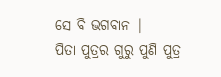ସେ ବି ଭଗବାନ |
ପିତା ପୁତ୍ରର ଗୁରୁ ପୁଣି ପୁତ୍ର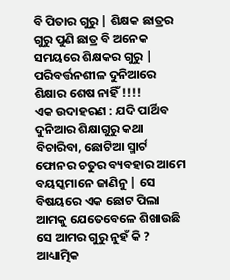ବି ପିତାର ଗୁରୁ | ଶିକ୍ଷକ ଛାତ୍ରର ଗୁରୁ ପୁଣି ଛାତ୍ର ବି ଅନେକ ସମୟରେ ଶିକ୍ଷକର ଗୁରୁ | ପରିବର୍ତ୍ତନଶୀଳ ଦୁନିଆରେ ଶିକ୍ଷାର ଶେଷ ନାହିଁ !!!!
ଏକ ଉଦାହରଣ : ଯଦି ପାର୍ଥିବ ଦୁନିଆର ଶିକ୍ଷାଗୁରୁ କଥା ବିଚାରିବା, ଛୋଟିଆ ସ୍ମାର୍ଟ ଫୋନର ଚତୁର ବ୍ୟବହାର ଆମେ ବୟସ୍କମାନେ ଜାଣିନୁ | ସେ ବିଷୟରେ ଏକ ଛୋଟ ପିଲା ଆମକୁ ଯେତେବେଳେ ଶିଖାଉଛି ସେ ଆମର ଗୁରୁ ନୁହଁ କି ?
ଆଧ୍ୟାତ୍ମିକ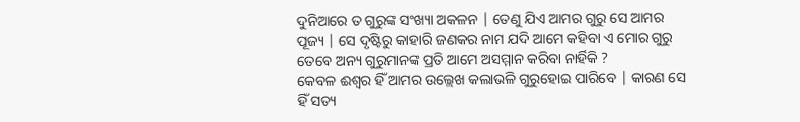ଦୁନିଆରେ ତ ଗୁରୁଙ୍କ ସଂଖ୍ୟା ଅକଳନ | ତେଣୁ ଯିଏ ଆମର ଗୁରୁ ସେ ଆମର ପୂଜ୍ୟ | ସେ ଦୃଷ୍ଟିରୁ କାହାରି ଜଣକର ନାମ ଯଦି ଆମେ କହିବା ଏ ମୋର ଗୁରୁ ତେବେ ଅନ୍ୟ ଗୁରୁମାନଙ୍କ ପ୍ରତି ଆମେ ଅସମ୍ମାନ କରିବା ନାର୍ହିକି ?
କେବଳ ଈଶ୍ବର ହିଁ ଆମର ଉଲ୍ଲେଖ କଲାଭଳି ଗୁରୁହୋଇ ପାରିବେ | କାରଣ ସେ ହିଁ ସତ୍ୟ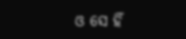ଓ ସେ ହିଁ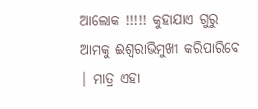ଆଲୋକ !!!!! କୁହାଯାଏ ଗୁରୁ ଆମକୁ ଈଶ୍ବରାଭିମୁଖୀ କରିପାରିବେ | ମାତ୍ର ଏହା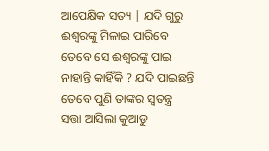ଆପେକ୍ଷିକ ସତ୍ୟ | ଯଦି ଗୁରୁ ଈଶ୍ବରଙ୍କୁ ମିଳାଇ ପାରିବେ ତେବେ ସେ ଈଶ୍ବରଙ୍କୁ ପାଇ ନାହାନ୍ତି କାହିଁକି ? ଯଦି ପାଇଛନ୍ତି ତେବେ ପୁଣି ତାଙ୍କର ସ୍ବତନ୍ତ୍ର ସତ୍ତା ଆସିଲା କୁଆଡୁ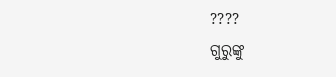????
ଗୁରୁଙ୍କୁ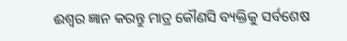ଈଶ୍ବର ଜ୍ଞାନ କରନ୍ତୁ ମାତ୍ର କୌଣସି ବ୍ୟକ୍ତିକୁ ସର୍ବଶେଷ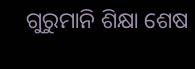ଗୁରୁମାନି ଶିକ୍ଷା ଶେଷ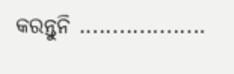କରନ୍ତୁନି ...................